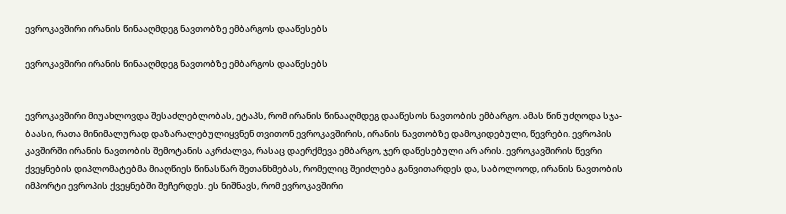ევროკავშირი ირანის წინააღმდეგ ნავთობზე ემბარგოს დააწესებს

ევროკავშირი ირანის წინააღმდეგ ნავთობზე ემბარგოს დააწესებს


ევროკავშირი მიუახლოვდა შესაძლებლობას, ეტაპს, რომ ირანის წინააღმდეგ დააწესოს ნავთობის ემბარგო. ამას წინ უძღოდა სჯა-ბაასი, რათა მინიმალურად დაზარალებულიყვნენ თვითონ ევროკავშირის, ირანის ნავთობზე დამოკიდებული, წევრები. ევროპის კავშირში ირანის ნავთობის შემოტანის აკრძალვა, რასაც დაერქმევა ემბარგო, ჯერ დაწესებული არ არის. ევროკავშირის წევრი ქვეყნების დიპლომატებმა მიაღწიეს წინასწარ შეთანხმებას, რომელიც შეიძლება განვითარდეს და, საბოლოოდ, ირანის ნავთობის იმპორტი ევროპის ქვეყნებში შეჩერდეს. ეს ნიშნავს, რომ ევროკავშირი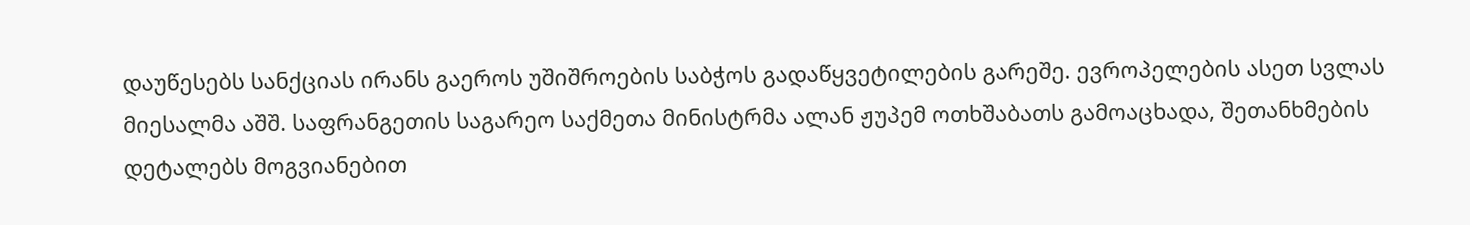დაუწესებს სანქციას ირანს გაეროს უშიშროების საბჭოს გადაწყვეტილების გარეშე. ევროპელების ასეთ სვლას მიესალმა აშშ. საფრანგეთის საგარეო საქმეთა მინისტრმა ალან ჟუპემ ოთხშაბათს გამოაცხადა, შეთანხმების დეტალებს მოგვიანებით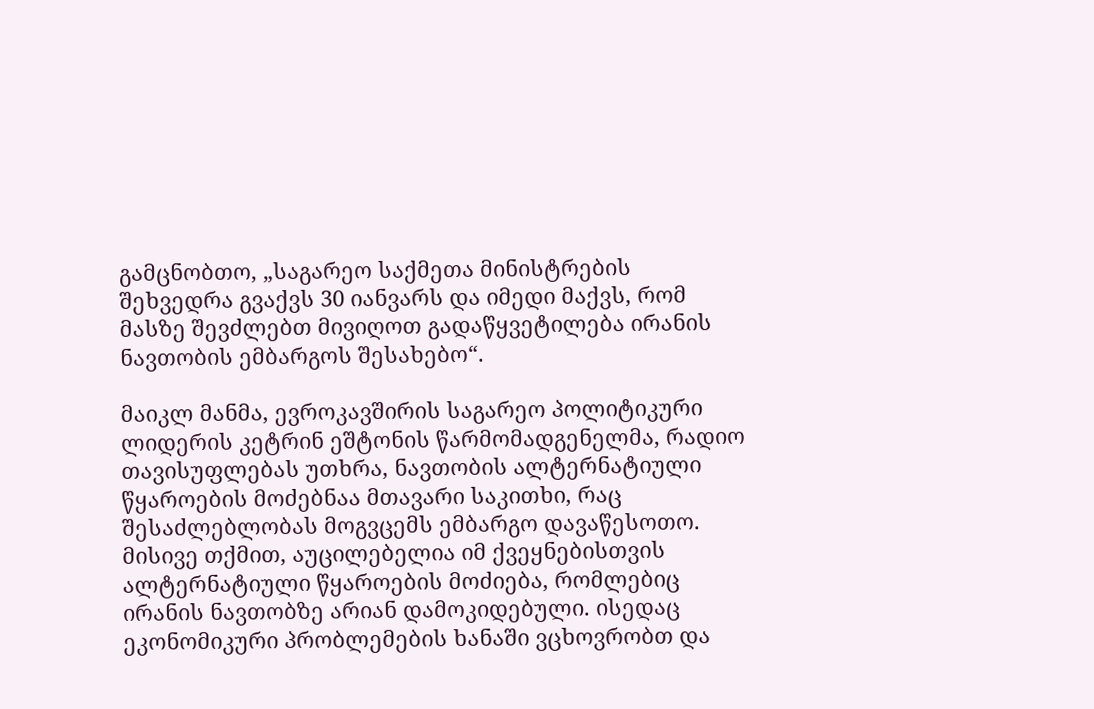გამცნობთო, „საგარეო საქმეთა მინისტრების შეხვედრა გვაქვს 30 იანვარს და იმედი მაქვს, რომ მასზე შევძლებთ მივიღოთ გადაწყვეტილება ირანის ნავთობის ემბარგოს შესახებო“.

მაიკლ მანმა, ევროკავშირის საგარეო პოლიტიკური ლიდერის კეტრინ ეშტონის წარმომადგენელმა, რადიო თავისუფლებას უთხრა, ნავთობის ალტერნატიული წყაროების მოძებნაა მთავარი საკითხი, რაც შესაძლებლობას მოგვცემს ემბარგო დავაწესოთო. მისივე თქმით, აუცილებელია იმ ქვეყნებისთვის ალტერნატიული წყაროების მოძიება, რომლებიც ირანის ნავთობზე არიან დამოკიდებული. ისედაც ეკონომიკური პრობლემების ხანაში ვცხოვრობთ და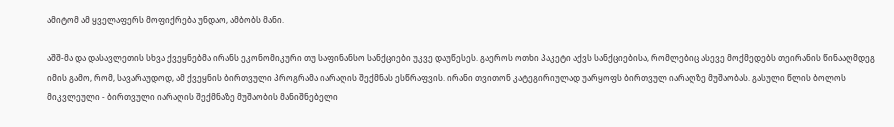ამიტომ ამ ყველაფერს მოფიქრება უნდაო, ამბობს მანი.

აშშ-მა და დასავლეთის სხვა ქვეყნებმა ირანს ეკონომიკური თუ საფინანსო სანქციები უკვე დაუწესეს. გაეროს ოთხი პაკეტი აქვს სანქციებისა, რომლებიც ასევე მოქმედებს თეირანის წინააღმდეგ იმის გამო, რომ, სავარაუდოდ, ამ ქვეყნის ბირთვული პროგრამა იარაღის შექმნას ესწრაფვის. ირანი თვითონ კატეგირიულად უარყოფს ბირთვულ იარაღზე მუშაობას. გასული წლის ბოლოს მიკვლეული - ბირთვული იარაღის შექმნაზე მუშაობის მანიშნებელი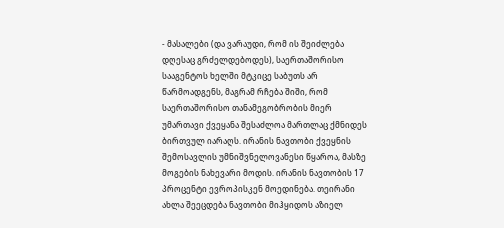- მასალები (და ვარაუდი, რომ ის შეიძლება დღესაც გრძელდებოდეს), საერთაშორისო სააგენტოს ხელში მტკიცე საბუთს არ წარმოადგენს, მაგრამ რჩება შიში, რომ საერთაშორისო თანამეგობრობის მიერ უმართავი ქვეყანა შესაძლოა მართლაც ქმნიდეს ბირთვულ იარაღს. ირანის ნავთობი ქვეყნის შემოსავლის უმნიშვნელოვანესი წყაროა, მასზე მოგების ნახევარი მოდის. ირანის ნავთობის 17 პროცენტი ევროპისკენ მოედინება. თეირანი ახლა შეეცდება ნავთობი მიჰყიდოს აზიელ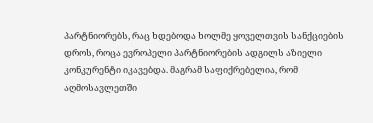პარტნიორებს, რაც ხდებოდა ხოლმე ყოველთვის სანქციების დროს, როცა ევროპელი პარტნიორების ადგილს აზიელი კონკურენტი იკავებდა. მაგრამ საფიქრებელია, რომ აღმოსავლეთში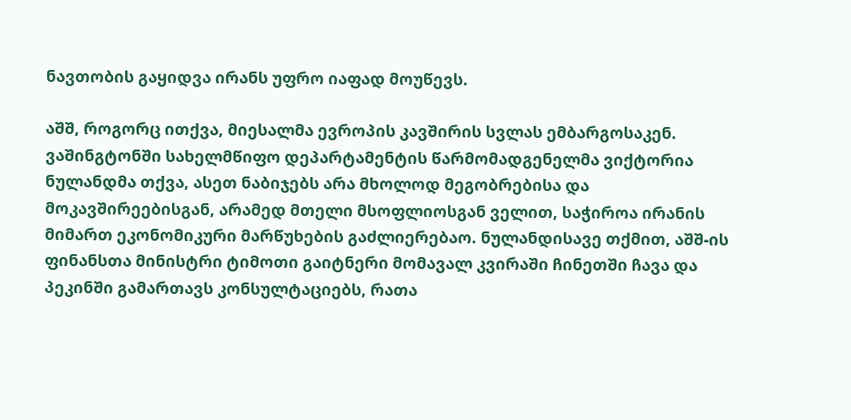ნავთობის გაყიდვა ირანს უფრო იაფად მოუწევს.

აშშ, როგორც ითქვა, მიესალმა ევროპის კავშირის სვლას ემბარგოსაკენ. ვაშინგტონში სახელმწიფო დეპარტამენტის წარმომადგენელმა ვიქტორია ნულანდმა თქვა, ასეთ ნაბიჯებს არა მხოლოდ მეგობრებისა და მოკავშირეებისგან, არამედ მთელი მსოფლიოსგან ველით, საჭიროა ირანის მიმართ ეკონომიკური მარწუხების გაძლიერებაო. ნულანდისავე თქმით, აშშ-ის ფინანსთა მინისტრი ტიმოთი გაიტნერი მომავალ კვირაში ჩინეთში ჩავა და პეკინში გამართავს კონსულტაციებს, რათა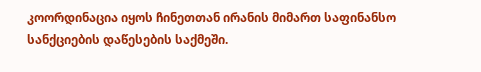კოორდინაცია იყოს ჩინეთთან ირანის მიმართ საფინანსო სანქციების დაწესების საქმეში.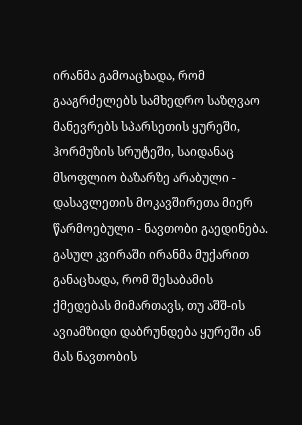ირანმა გამოაცხადა, რომ გააგრძელებს სამხედრო საზღვაო მანევრებს სპარსეთის ყურეში, ჰორმუზის სრუტეში, საიდანაც მსოფლიო ბაზარზე არაბული - დასავლეთის მოკავშირეთა მიერ წარმოებული - ნავთობი გაედინება. გასულ კვირაში ირანმა მუქარით განაცხადა, რომ შესაბამის ქმედებას მიმართავს, თუ აშშ-ის ავიამზიდი დაბრუნდება ყურეში ან მას ნავთობის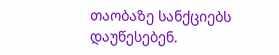თაობაზე სანქციებს დაუწესებენ.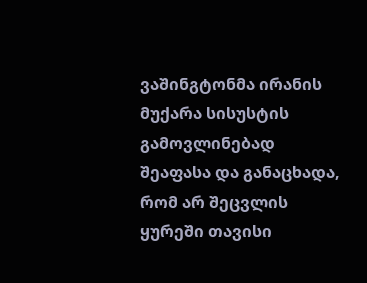ვაშინგტონმა ირანის მუქარა სისუსტის გამოვლინებად შეაფასა და განაცხადა, რომ არ შეცვლის ყურეში თავისი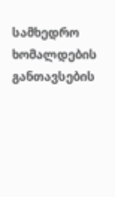სამხედრო ხომალდების განთავსების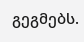გეგმებს.